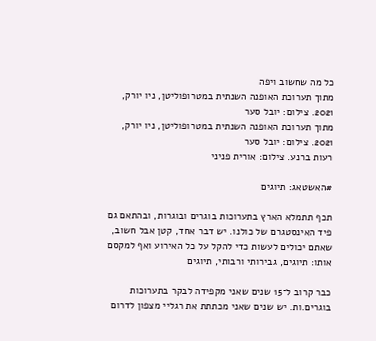כל מה שחשוב ויפה
מתוך תערוכת האופנה השנתית במטרופוליטן, ניו יורק, 2021. צילום: יובל סער
מתוך תערוכת האופנה השנתית במטרופוליטן, ניו יורק, 2021. צילום: יובל סער
רעות ברנע. צילום: אורית פניני

#האשטאג: תיוגים

תכף תתמלא הארץ בתערוכות בוגרים ובוגרות, ובהתאם גם פיד האינסטגרם של כולנו. יש דבר אחד, קטן אבל חשוב, שאתם יכולים לעשות כדי להקל על כל האירוע ואף למקסם אותו: תיוגים, גבירותי ורבותי, תיוגים

כבר קרוב ל־15 שנים שאני מקפידה לבקר בתערוכות בוגרים.ות. יש שנים שאני מכתתת את רגליי מצפון לדרום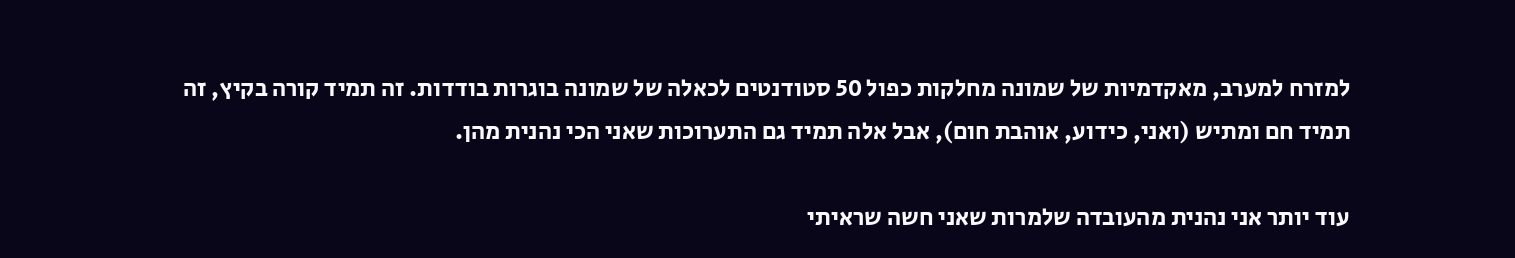למזרח למערב, מאקדמיות של שמונה מחלקות כפול 50 סטודנטים לכאלה של שמונה בוגרות בודדות. זה תמיד קורה בקיץ, זה תמיד חם ומתיש (ואני, כידוע, אוהבת חום), אבל אלה תמיד גם התערוכות שאני הכי נהנית מהן.

עוד יותר אני נהנית מהעובדה שלמרות שאני חשה שראיתי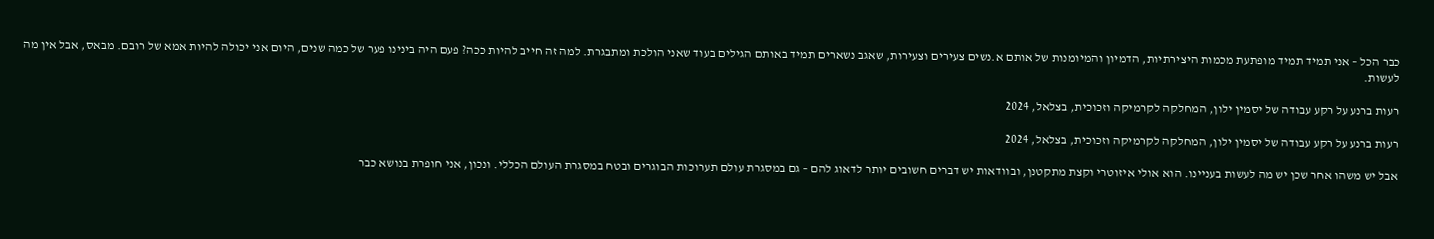כבר הכל – אני תמיד תמיד מופתעת מכמות היצירתיות, הדמיון והמיומנות של אותם א.נשים צעירים וצעירות, שאגב נשארים תמיד באותם הגילים בעוד שאני הולכת ומתבגרת. למה זה חייב להיות ככה? פעם היה בינינו פער של כמה שנים, היום אני יכולה להיות אמא של רובם. מבאס, אבל אין מה לעשות.

רעות ברנע על רקע עבודה של יסמין ילון, המחלקה לקרמיקה וזכוכית, בצלאל, 2024

רעות ברנע על רקע עבודה של יסמין ילון, המחלקה לקרמיקה וזכוכית, בצלאל, 2024

אבל יש משהו אחר שכן יש מה לעשות בעניינו. הוא אולי איזוטרי וקצת מתקטנן, ובוודאות יש דברים חשובים יותר לדאוג להם – גם במסגרת עולם תערוכות הבוגרים ובטח במסגרת העולם הכללי. ונכון, אני חופרת בנושא כבר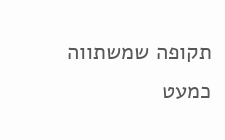תקופה שמשתווה כמעט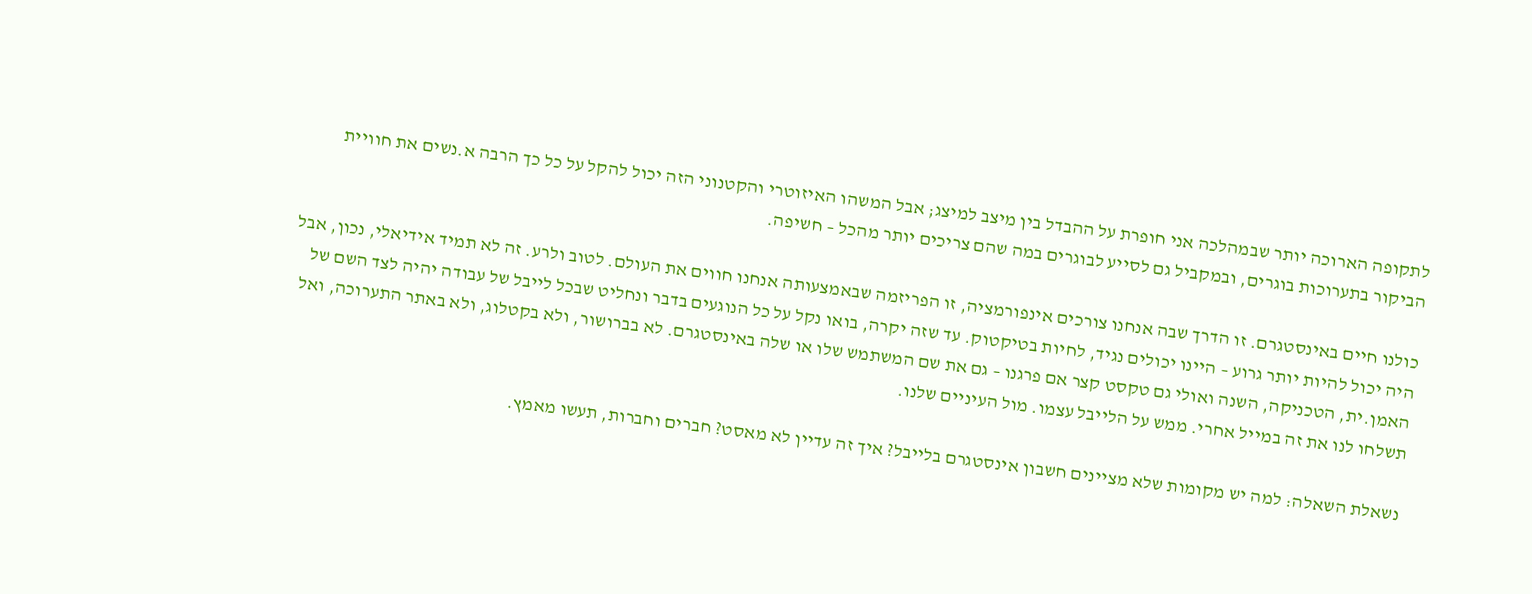לתקופה הארוכה יותר שבמהלכה אני חופרת על ההבדל בין מיצב למיצג; אבל המשהו האיזוטרי והקטנוני הזה יכול להקל על כל כך הרבה א.נשים את חוויית הביקור בתערוכות בוגרים, ובמקביל גם לסייע לבוגרים במה שהם צריכים יותר מהכל – חשיפה.

כולנו חיים באינסטגרם. זו הדרך שבה אנחנו צורכים אינפורמציה, זו הפריזמה שבאמצעותה אנחנו חווים את העולם. לטוב ולרע. זה לא תמיד אידיאלי, נכון, אבל היה יכול להיות יותר גרוע – היינו יכולים נגיד, לחיות בטיקטוק. עד שזה יקרה, בואו נקל על כל הנוגעים בדבר ונחליט שבכל לייבל של עבודה יהיה לצד השם של האמן.ית, הטכניקה, השנה ואולי גם טקסט קצר אם פרגנו – גם את שם המשתמש שלו או שלה באינסטגרם. לא בברושור, ולא בקטלוג, ולא באתר התערוכה, ואל תשלחו לנו את זה במייל אחרי. ממש על הלייבל עצמו. מול העיניים שלנו.

נשאלת השאלה: למה יש מקומות שלא מציינים חשבון אינסטגרם בלייבל? איך זה עדיין לא מאסט? חברים וחברות, תעשו מאמץ.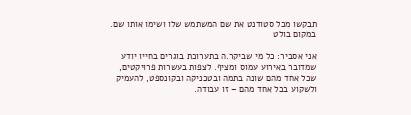תבקשו מכל סטודנט את שם המשתמש שלו ושימו אותו שם. במקום בולט

אני אסביר: כל מי שביקר.ה בתערוכת בוגרים בחייו יודע שמדובר באירוע עמוס ומציף. לצפות בעשרות פרויקטים, שכל אחד מהם שונה בתמה ובטכניקה ובקונספט, להעמיק ולשקוע בכל אחד מהם – זו עבודה.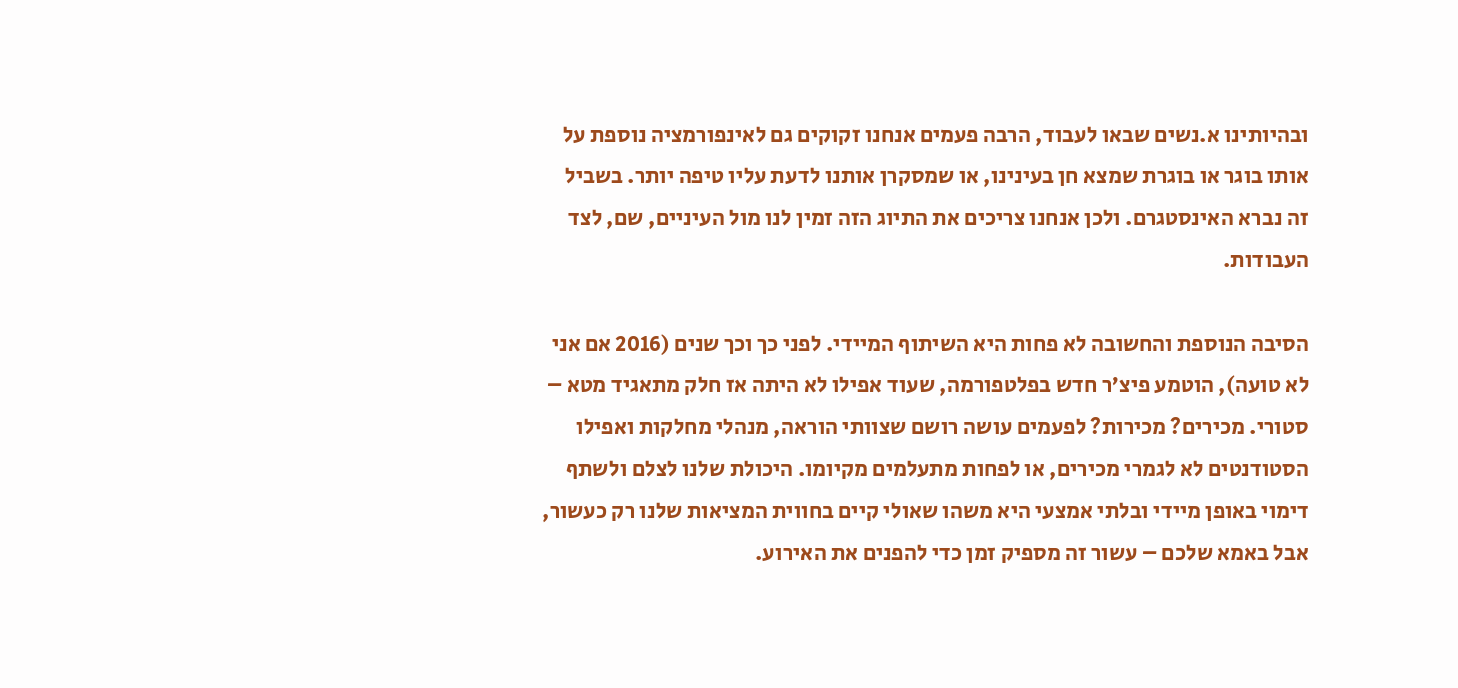ובהיותינו א.נשים שבאו לעבוד, הרבה פעמים אנחנו זקוקים גם לאינפורמציה נוספת על אותו בוגר או בוגרת שמצא חן בעינינו, או שמסקרן אותנו לדעת עליו טיפה יותר. בשביל זה נברא האינסטגרם. ולכן אנחנו צריכים את התיוג הזה זמין לנו מול העיניים, שם, לצד העבודות.

הסיבה הנוספת והחשובה לא פחות היא השיתוף המיידי. לפני כך וכך שנים (2016 אם אני לא טועה), הוטמע פיצ’ר חדש בפלטפורמה, שעוד אפילו לא היתה אז חלק מתאגיד מטא – סטורי. מכירים? מכירות? לפעמים עושה רושם שצוותי הוראה, מנהלי מחלקות ואפילו הסטודנטים לא לגמרי מכירים, או לפחות מתעלמים מקיומו. היכולת שלנו לצלם ולשתף דימוי באופן מיידי ובלתי אמצעי היא משהו שאולי קיים בחווית המציאות שלנו רק כעשור, אבל באמא שלכם – עשור זה מספיק זמן כדי להפנים את האירוע.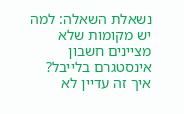נשאלת השאלה: למה יש מקומות שלא מציינים חשבון אינסטגרם בלייבל? איך זה עדיין לא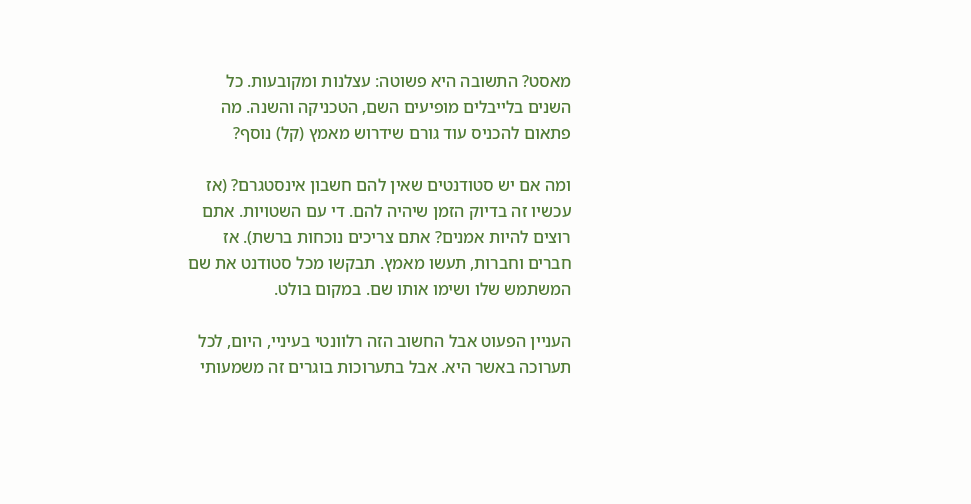מאסט? התשובה היא פשוטה: עצלנות ומקובעות. כל השנים בלייבלים מופיעים השם, הטכניקה והשנה. מה פתאום להכניס עוד גורם שידרוש מאמץ (קל) נוסף?

ומה אם יש סטודנטים שאין להם חשבון אינסטגרם? (אז עכשיו זה בדיוק הזמן שיהיה להם. די עם השטויות. אתם רוצים להיות אמנים? אתם צריכים נוכחות ברשת). אז חברים וחברות, תעשו מאמץ. תבקשו מכל סטודנט את שם המשתמש שלו ושימו אותו שם. במקום בולט.

העניין הפעוט אבל החשוב הזה רלוונטי בעיניי, היום, לכל תערוכה באשר היא. אבל בתערוכות בוגרים זה משמעותי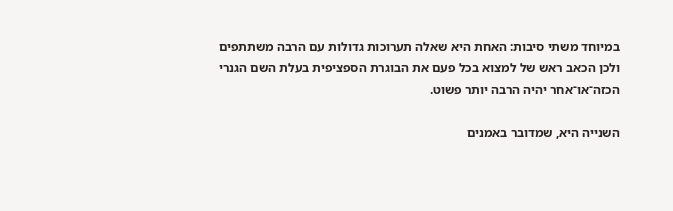במיוחד משתי סיבות: האחת היא שאלה תערוכות גדולות עם הרבה משתתפים ולכן הכאב ראש של למצוא בכל פעם את הבוגרת הספציפית בעלת השם הגנרי הכזה־או־אחר יהיה הרבה יותר פשוט.

השנייה היא, שמדובר באמנים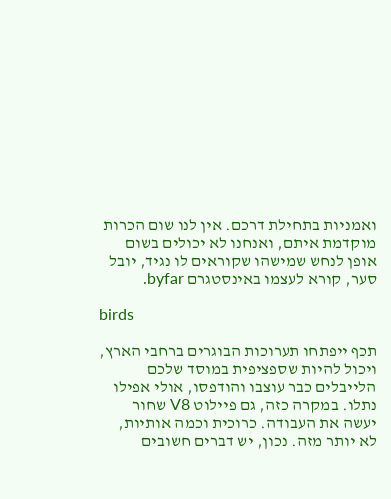ואמניות בתחילת דרכם. אין לנו שום הכרות מוקדמת איתם, ואנחנו לא יכולים בשום אופן לנחש שמישהו שקוראים לו נגיד, יובל סער, קורא לעצמו באינסטגרם byfar.

birds

תכף ייפתחו תערוכות הבוגרים ברחבי הארץ, ויכול להיות שספציפית במוסד שלכם הלייבלים כבר עוצבו והודפסו, אולי אפילו נתלו. במקרה כזה, גם פיילוט V8 שחור יעשה את העבודה. כרוכית וכמה אותיות, לא יותר מזה. נכון, יש דברים חשובים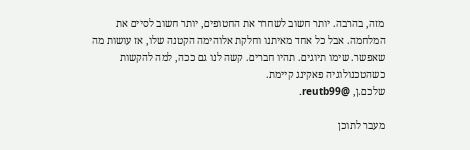מזה, בהרבה. יותר חשוב לשחרר את החטופים, יותר חשוב לסיים את המלחמה. אבל כל אחד מאיתנו וחלקת אלוהימה הקטנה שלו, אז עושות מה שאפשר. שימו תיוגים. תהיו חברים. קשה לנו גם ככה, למה להקשות כשהטכנולוגיה פאקינג קיימת.
שלכם.ן, @reutb99.

מעבר לתוכן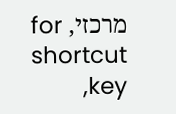מרכזי, for shortcut key,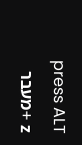press ALT + zמעבר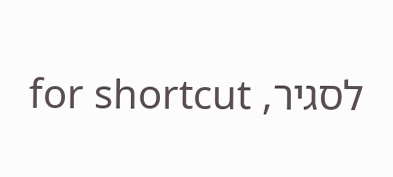לסגיר, for shortcut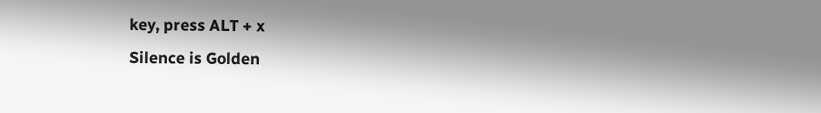key, press ALT + x
Silence is Golden